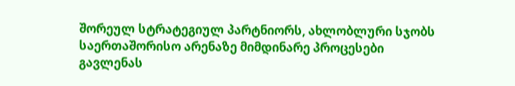შორეულ სტრატეგიულ პარტნიორს, ახლობლური სჯობს
საერთაშორისო არენაზე მიმდინარე პროცესები გავლენას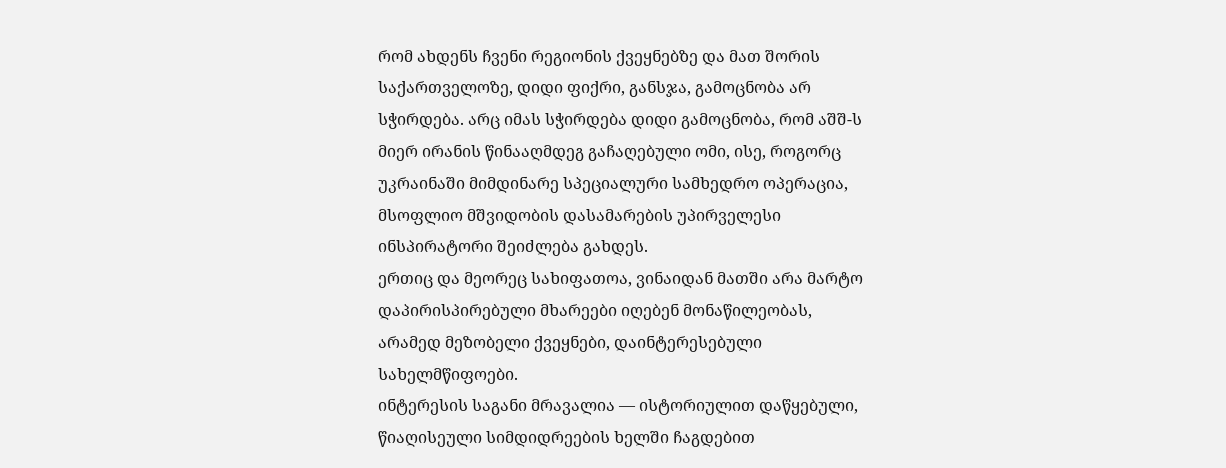რომ ახდენს ჩვენი რეგიონის ქვეყნებზე და მათ შორის საქართველოზე, დიდი ფიქრი, განსჯა, გამოცნობა არ სჭირდება. არც იმას სჭირდება დიდი გამოცნობა, რომ აშშ-ს მიერ ირანის წინააღმდეგ გაჩაღებული ომი, ისე, როგორც უკრაინაში მიმდინარე სპეციალური სამხედრო ოპერაცია, მსოფლიო მშვიდობის დასამარების უპირველესი ინსპირატორი შეიძლება გახდეს.
ერთიც და მეორეც სახიფათოა, ვინაიდან მათში არა მარტო დაპირისპირებული მხარეები იღებენ მონაწილეობას, არამედ მეზობელი ქვეყნები, დაინტერესებული სახელმწიფოები.
ინტერესის საგანი მრავალია — ისტორიულით დაწყებული, წიაღისეული სიმდიდრეების ხელში ჩაგდებით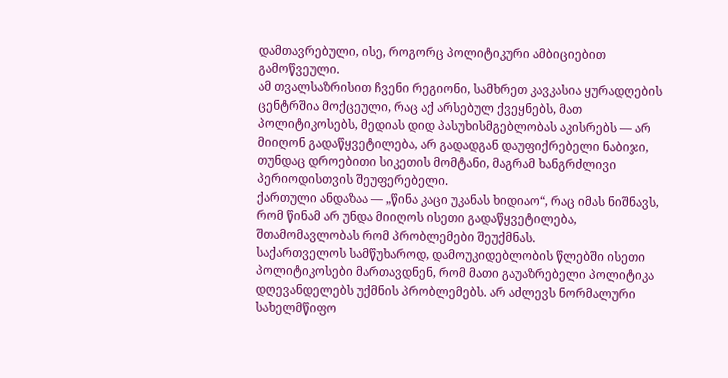დამთავრებული, ისე, როგორც პოლიტიკური ამბიციებით გამოწვეული.
ამ თვალსაზრისით ჩვენი რეგიონი, სამხრეთ კავკასია ყურადღების ცენტრშია მოქცეული, რაც აქ არსებულ ქვეყნებს, მათ პოლიტიკოსებს, მედიას დიდ პასუხისმგებლობას აკისრებს — არ მიიღონ გადაწყვეტილება, არ გადადგან დაუფიქრებელი ნაბიჯი, თუნდაც დროებითი სიკეთის მომტანი, მაგრამ ხანგრძლივი პერიოდისთვის შეუფერებელი.
ქართული ანდაზაა — „წინა კაცი უკანას ხიდიაო“, რაც იმას ნიშნავს, რომ წინამ არ უნდა მიიღოს ისეთი გადაწყვეტილება, შთამომავლობას რომ პრობლემები შეუქმნას.
საქართველოს სამწუხაროდ, დამოუკიდებლობის წლებში ისეთი პოლიტიკოსები მართავდნენ, რომ მათი გაუაზრებელი პოლიტიკა დღევანდელებს უქმნის პრობლემებს. არ აძლევს ნორმალური სახელმწიფო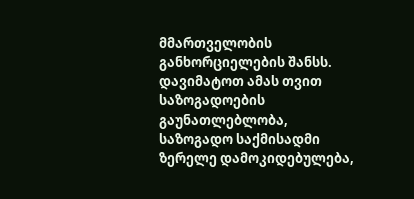მმართველობის განხორციელების შანსს. დავიმატოთ ამას თვით საზოგადოების გაუნათლებლობა, საზოგადო საქმისადმი ზერელე დამოკიდებულება,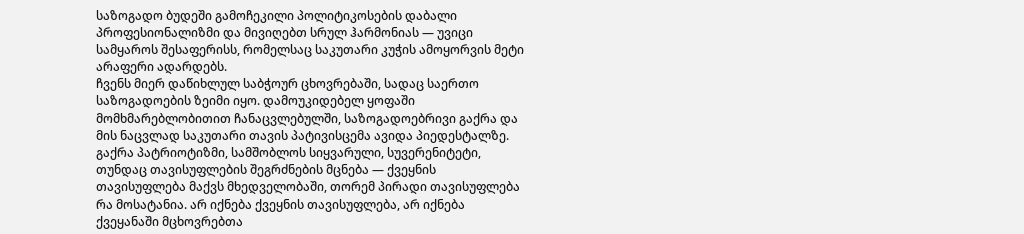საზოგადო ბუდეში გამოჩეკილი პოლიტიკოსების დაბალი პროფესიონალიზმი და მივიღებთ სრულ ჰარმონიას — უვიცი სამყაროს შესაფერისს, რომელსაც საკუთარი კუჭის ამოყორვის მეტი არაფერი ადარდებს.
ჩვენს მიერ დაწიხლულ საბჭოურ ცხოვრებაში, სადაც საერთო საზოგადოების ზეიმი იყო. დამოუკიდებელ ყოფაში მომხმარებლობითით ჩანაცვლებულში, საზოგადოებრივი გაქრა და მის ნაცვლად საკუთარი თავის პატივისცემა ავიდა პიედესტალზე.
გაქრა პატრიოტიზმი, სამშობლოს სიყვარული, სუვერენიტეტი, თუნდაც თავისუფლების შეგრძნების მცნება — ქვეყნის თავისუფლება მაქვს მხედველობაში, თორემ პირადი თავისუფლება რა მოსატანია. არ იქნება ქვეყნის თავისუფლება, არ იქნება ქვეყანაში მცხოვრებთა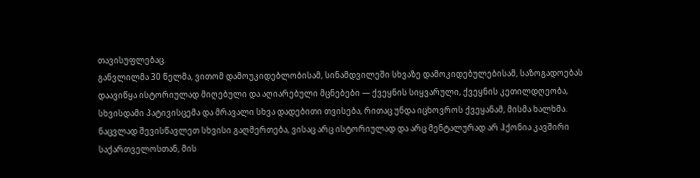თავისუფლებაც.
განვლილმა 30 წელმა, ვითომ დამოუკიდებლობისამ, სინამდვილეში სხვაზე დამოკიდებულებისამ, საზოგადოებას დაავიწყა ისტორიულად მიღებული და აღიარებული მცნებები — ქვეყნის სიყვარული, ქვეყნის კეთილდღეობა, სხვისდამი პატივისცემა და მრავალი სხვა დადებითი თვისება, რითაც უნდა იცხოვროს ქვეყანამ, მისმა ხალხმა.
ნაცვლად შევისწავლეთ სხვისი გაღმერთება, ვისაც არც ისტორიულად და არც მენტალურად არ ჰქონია კავშირი საქართველოსთან, მის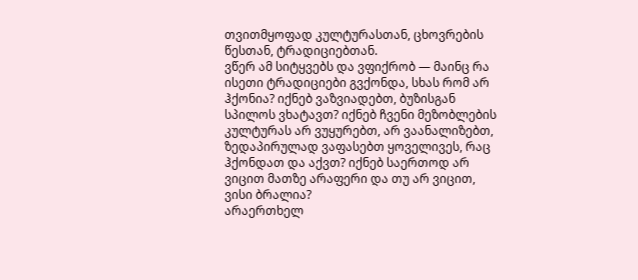თვითმყოფად კულტურასთან, ცხოვრების წესთან, ტრადიციებთან.
ვწერ ამ სიტყვებს და ვფიქრობ — მაინც რა ისეთი ტრადიციები გვქონდა, სხას რომ არ ჰქონია? იქნებ ვაზვიადებთ, ბუზისგან სპილოს ვხატავთ? იქნებ ჩვენი მეზობლების კულტურას არ ვუყურებთ, არ ვაანალიზებთ, ზედაპირულად ვაფასებთ ყოველივეს, რაც ჰქონდათ და აქვთ? იქნებ საერთოდ არ ვიცით მათზე არაფერი და თუ არ ვიცით, ვისი ბრალია?
არაერთხელ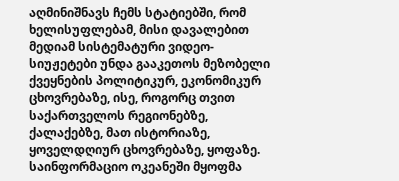აღმინიშნავს ჩემს სტატიებში, რომ ხელისუფლებამ, მისი დავალებით მედიამ სისტემატური ვიდეო-სიუჟეტები უნდა გააკეთოს მეზობელი ქვეყნების პოლიტიკურ, ეკონომიკურ ცხოვრებაზე, ისე, როგორც თვით საქართველოს რეგიონებზე, ქალაქებზე, მათ ისტორიაზე, ყოველდღიურ ცხოვრებაზე, ყოფაზე.
საინფორმაციო ოკეანეში მყოფმა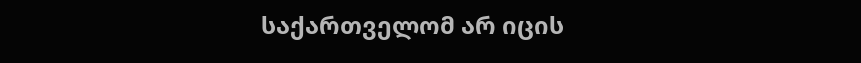საქართველომ არ იცის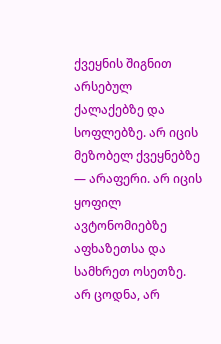ქვეყნის შიგნით არსებულ ქალაქებზე და სოფლებზე. არ იცის მეზობელ ქვეყნებზე — არაფერი. არ იცის ყოფილ ავტონომიებზე აფხაზეთსა და სამხრეთ ოსეთზე.
არ ცოდნა, არ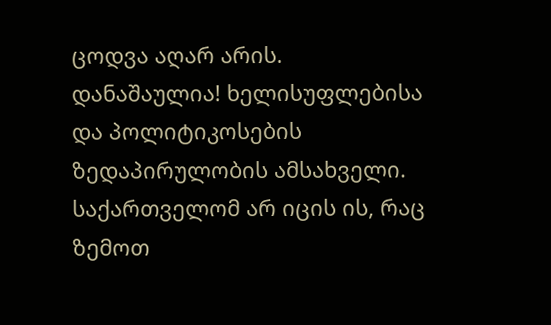ცოდვა აღარ არის. დანაშაულია! ხელისუფლებისა და პოლიტიკოსების ზედაპირულობის ამსახველი.
საქართველომ არ იცის ის, რაც ზემოთ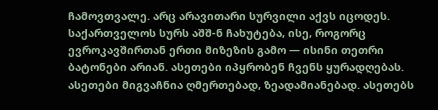ჩამოვთვალე. არც არავითარი სურვილი აქვს იცოდეს. საქართველოს სურს აშშ-ნ ჩახუტება, ისე, როგორც ევროკავშირთან ერთი მიზეზის გამო — ისინი თეთრი ბატონები არიან. ასეთები იპყრობენ ჩვენს ყურადღებას. ასეთები მიგვაჩნია ღმერთებად, ზეადამიანებად. ასეთებს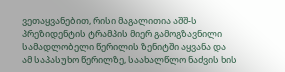ვეთაყვანებით, რისი მაგალითია აშშ-ს პრეზიდენტის ტრამპის მიერ გამოგზავნილი სამადლობელი წერილის ზენიტში აყვანა და ამ საპასუხო წერილზე, საახალწლო ნაძვის ხის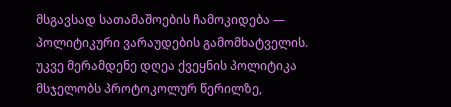მსგავსად სათამაშოების ჩამოკიდება — პოლიტიკური ვარაუდების გამომხატველის.
უკვე მერამდენე დღეა ქვეყნის პოლიტიკა მსჯელობს პროტოკოლურ წერილზე,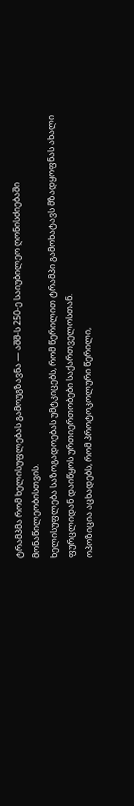ტრამპმა რომ ხელისუფლებას გამოუგზავნა — აშშ-ს 250-ე საიუბილეო ღონისძიებაში მონაწილეობისთვის.
ხელისუფლება საზოგადოებას უმტკიცებს, რომ წერილით ტრამპი გამოხატავს მზადყოფნას ახალი ფურცლიდან დაიწყოს ურთიერთობები საქართველოსთან.
ოპოზიცია აცხადებს, რომ პროტოკოლური წერილი,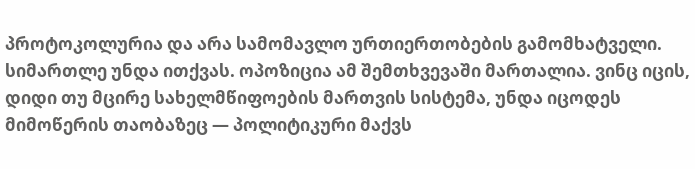პროტოკოლურია და არა სამომავლო ურთიერთობების გამომხატველი.
სიმართლე უნდა ითქვას. ოპოზიცია ამ შემთხვევაში მართალია. ვინც იცის, დიდი თუ მცირე სახელმწიფოების მართვის სისტემა, უნდა იცოდეს მიმოწერის თაობაზეც — პოლიტიკური მაქვს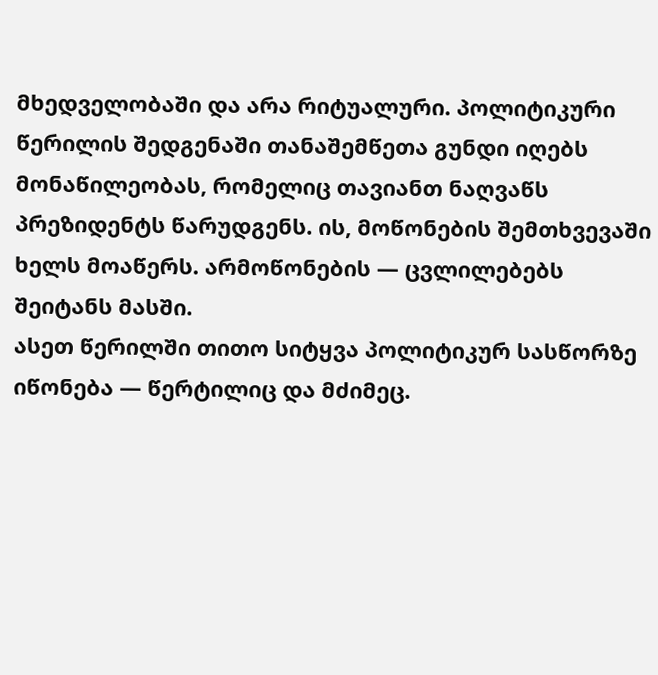მხედველობაში და არა რიტუალური. პოლიტიკური წერილის შედგენაში თანაშემწეთა გუნდი იღებს მონაწილეობას, რომელიც თავიანთ ნაღვაწს პრეზიდენტს წარუდგენს. ის, მოწონების შემთხვევაში ხელს მოაწერს. არმოწონების — ცვლილებებს შეიტანს მასში.
ასეთ წერილში თითო სიტყვა პოლიტიკურ სასწორზე იწონება — წერტილიც და მძიმეც.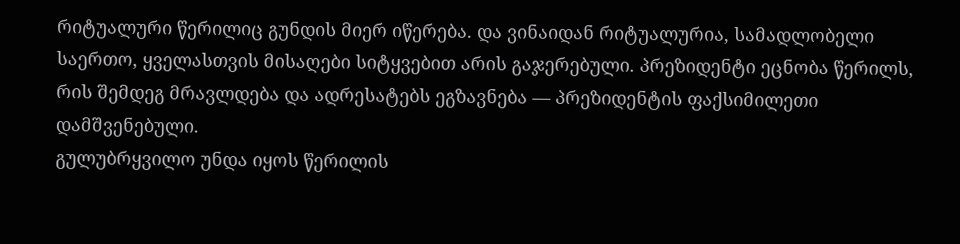რიტუალური წერილიც გუნდის მიერ იწერება. და ვინაიდან რიტუალურია, სამადლობელი საერთო, ყველასთვის მისაღები სიტყვებით არის გაჯერებული. პრეზიდენტი ეცნობა წერილს, რის შემდეგ მრავლდება და ადრესატებს ეგზავნება — პრეზიდენტის ფაქსიმილეთი დამშვენებული.
გულუბრყვილო უნდა იყოს წერილის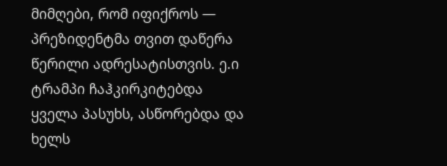მიმღები, რომ იფიქროს — პრეზიდენტმა თვით დაწერა წერილი ადრესატისთვის. ე.ი ტრამპი ჩაჰკირკიტებდა ყველა პასუხს, ასწორებდა და ხელს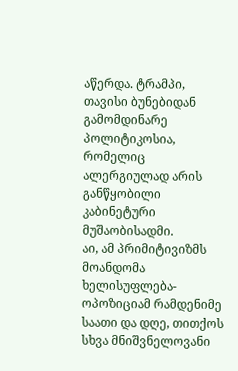აწერდა. ტრამპი, თავისი ბუნებიდან გამომდინარე პოლიტიკოსია, რომელიც ალერგიულად არის განწყობილი კაბინეტური მუშაობისადმი.
აი, ამ პრიმიტივიზმს მოანდომა ხელისუფლება-ოპოზიციამ რამდენიმე საათი და დღე, თითქოს სხვა მნიშვნელოვანი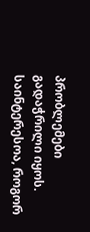პრობლემები გადაჭრილი იყოს.
საინტერესოა, როგორ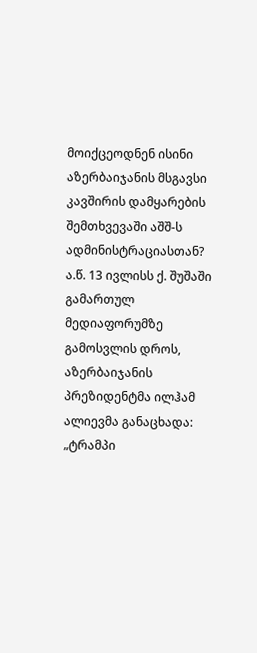მოიქცეოდნენ ისინი აზერბაიჯანის მსგავსი კავშირის დამყარების შემთხვევაში აშშ-ს ადმინისტრაციასთან?
ა.წ. 13 ივლისს ქ. შუშაში გამართულ მედიაფორუმზე გამოსვლის დროს, აზერბაიჯანის პრეზიდენტმა ილჰამ ალიევმა განაცხადა:
„ტრამპი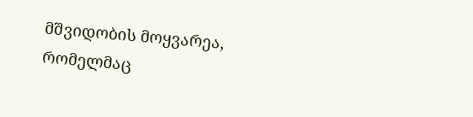მშვიდობის მოყვარეა, რომელმაც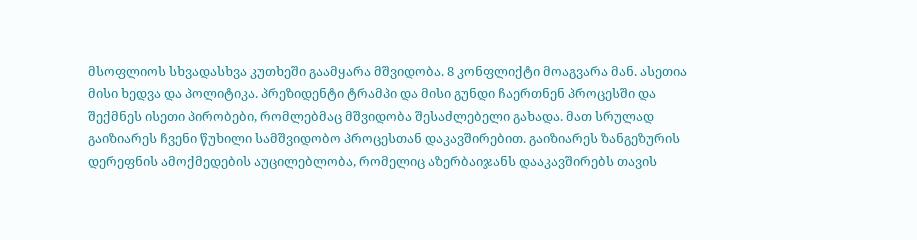მსოფლიოს სხვადასხვა კუთხეში გაამყარა მშვიდობა. 8 კონფლიქტი მოაგვარა მან. ასეთია მისი ხედვა და პოლიტიკა. პრეზიდენტი ტრამპი და მისი გუნდი ჩაერთნენ პროცესში და შექმნეს ისეთი პირობები, რომლებმაც მშვიდობა შესაძლებელი გახადა. მათ სრულად გაიზიარეს ჩვენი წუხილი სამშვიდობო პროცესთან დაკავშირებით. გაიზიარეს ზანგეზურის დერეფნის ამოქმედების აუცილებლობა, რომელიც აზერბაიჯანს დააკავშირებს თავის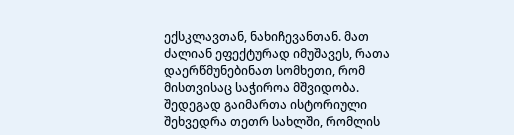ექსკლავთან, ნახიჩევანთან. მათ ძალიან ეფექტურად იმუშავეს, რათა დაერწმუნებინათ სომხეთი, რომ მისთვისაც საჭიროა მშვიდობა.
შედეგად გაიმართა ისტორიული შეხვედრა თეთრ სახლში, რომლის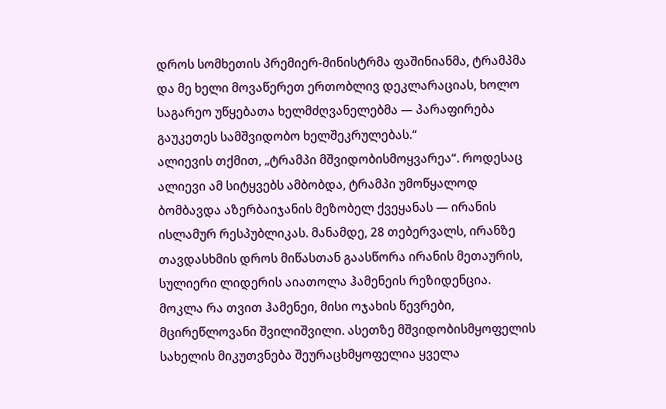დროს სომხეთის პრემიერ-მინისტრმა ფაშინიანმა, ტრამპმა და მე ხელი მოვაწერეთ ერთობლივ დეკლარაციას, ხოლო საგარეო უწყებათა ხელმძღვანელებმა — პარაფირება გაუკეთეს სამშვიდობო ხელშეკრულებას.“
ალიევის თქმით, „ტრამპი მშვიდობისმოყვარეა“. როდესაც ალიევი ამ სიტყვებს ამბობდა, ტრამპი უმოწყალოდ ბომბავდა აზერბაიჯანის მეზობელ ქვეყანას — ირანის ისლამურ რესპუბლიკას. მანამდე, 28 თებერვალს, ირანზე თავდასხმის დროს მიწასთან გაასწორა ირანის მეთაურის, სულიერი ლიდერის აიათოლა ჰამენეის რეზიდენცია. მოკლა რა თვით ჰამენეი, მისი ოჯახის წევრები, მცირეწლოვანი შვილიშვილი. ასეთზე მშვიდობისმყოფელის სახელის მიკუთვნება შეურაცხმყოფელია ყველა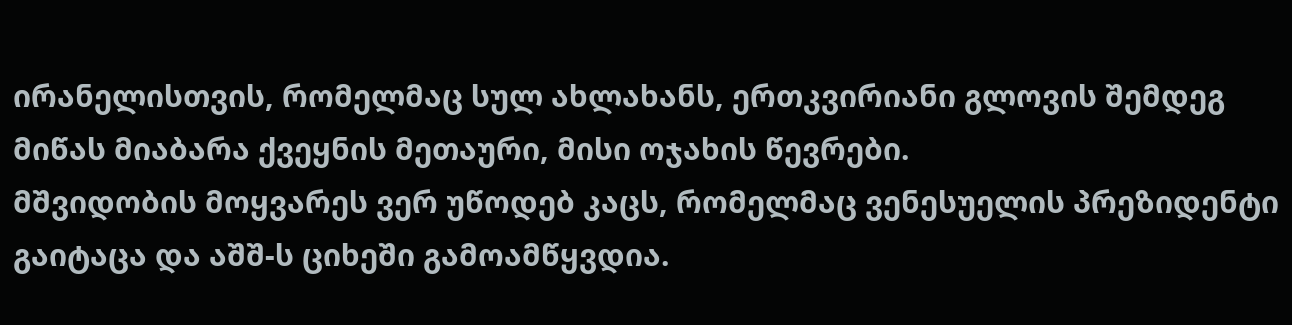ირანელისთვის, რომელმაც სულ ახლახანს, ერთკვირიანი გლოვის შემდეგ მიწას მიაბარა ქვეყნის მეთაური, მისი ოჯახის წევრები.
მშვიდობის მოყვარეს ვერ უწოდებ კაცს, რომელმაც ვენესუელის პრეზიდენტი გაიტაცა და აშშ-ს ციხეში გამოამწყვდია.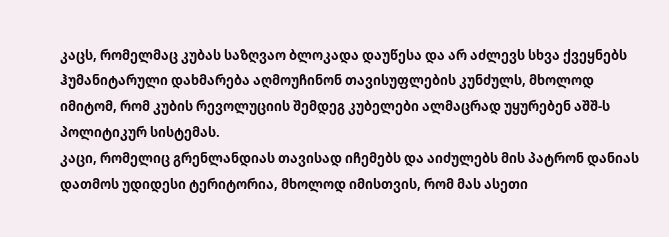კაცს, რომელმაც კუბას საზღვაო ბლოკადა დაუწესა და არ აძლევს სხვა ქვეყნებს ჰუმანიტარული დახმარება აღმოუჩინონ თავისუფლების კუნძულს, მხოლოდ იმიტომ, რომ კუბის რევოლუციის შემდეგ კუბელები ალმაცრად უყურებენ აშშ-ს პოლიტიკურ სისტემას.
კაცი, რომელიც გრენლანდიას თავისად იჩემებს და აიძულებს მის პატრონ დანიას დათმოს უდიდესი ტერიტორია, მხოლოდ იმისთვის, რომ მას ასეთი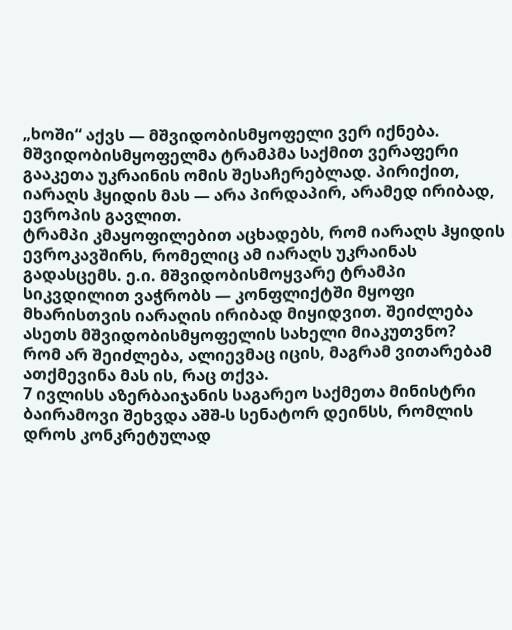„ხოში“ აქვს — მშვიდობისმყოფელი ვერ იქნება.
მშვიდობისმყოფელმა ტრამპმა საქმით ვერაფერი გააკეთა უკრაინის ომის შესაჩერებლად. პირიქით, იარაღს ჰყიდის მას — არა პირდაპირ, არამედ ირიბად, ევროპის გავლით.
ტრამპი კმაყოფილებით აცხადებს, რომ იარაღს ჰყიდის ევროკავშირს, რომელიც ამ იარაღს უკრაინას გადასცემს. ე.ი. მშვიდობისმოყვარე ტრამპი სიკვდილით ვაჭრობს — კონფლიქტში მყოფი მხარისთვის იარაღის ირიბად მიყიდვით. შეიძლება ასეთს მშვიდობისმყოფელის სახელი მიაკუთვნო?
რომ არ შეიძლება, ალიევმაც იცის, მაგრამ ვითარებამ ათქმევინა მას ის, რაც თქვა.
7 ივლისს აზერბაიჯანის საგარეო საქმეთა მინისტრი ბაირამოვი შეხვდა აშშ-ს სენატორ დეინსს, რომლის დროს კონკრეტულად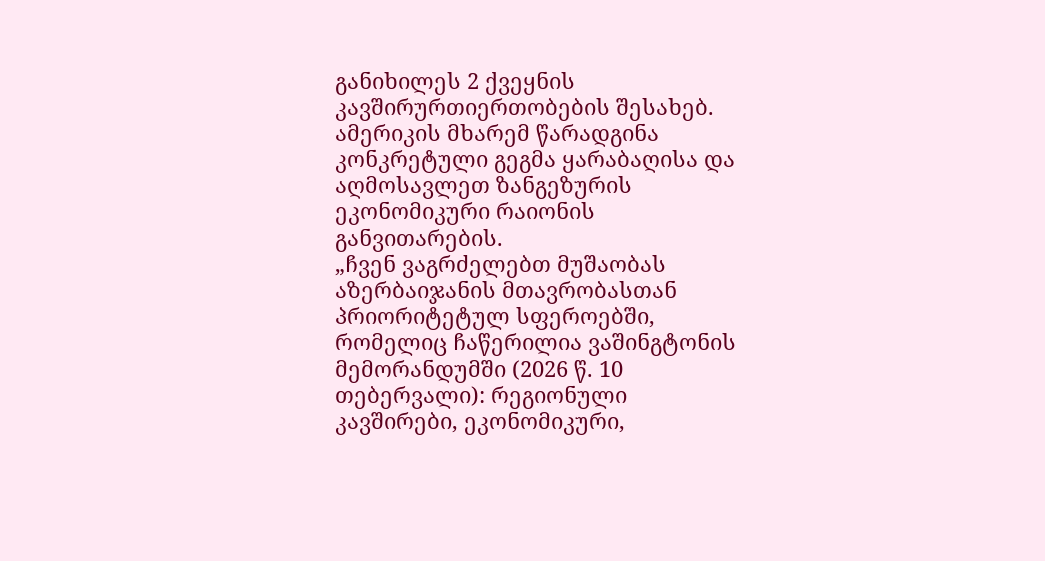განიხილეს 2 ქვეყნის კავშირურთიერთობების შესახებ. ამერიკის მხარემ წარადგინა კონკრეტული გეგმა ყარაბაღისა და აღმოსავლეთ ზანგეზურის ეკონომიკური რაიონის განვითარების.
„ჩვენ ვაგრძელებთ მუშაობას აზერბაიჯანის მთავრობასთან პრიორიტეტულ სფეროებში, რომელიც ჩაწერილია ვაშინგტონის მემორანდუმში (2026 წ. 10 თებერვალი): რეგიონული კავშირები, ეკონომიკური,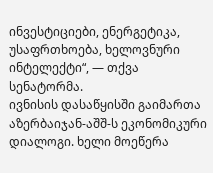ინვესტიციები, ენერგეტიკა, უსაფრთხოება, ხელოვნური ინტელექტი“, — თქვა სენატორმა.
ივნისის დასაწყისში გაიმართა აზერბაიჯან-აშშ-ს ეკონომიკური დიალოგი. ხელი მოეწერა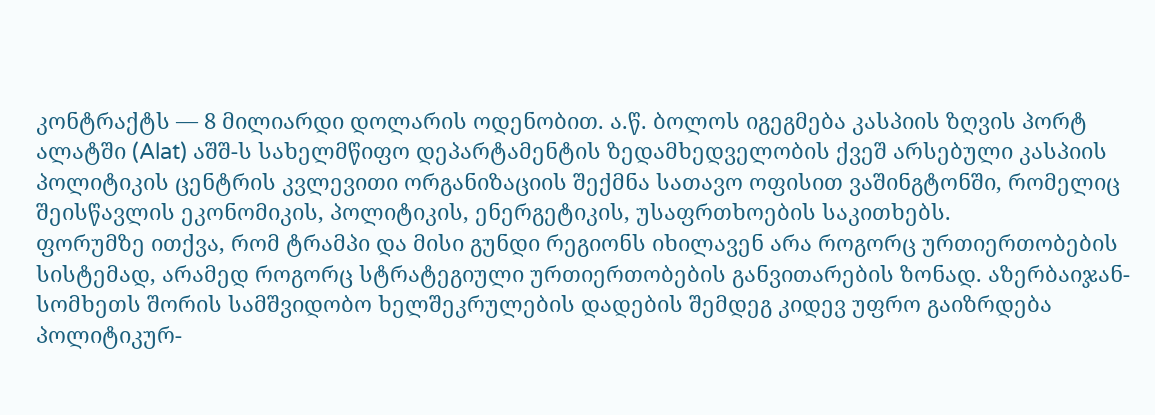კონტრაქტს — 8 მილიარდი დოლარის ოდენობით. ა.წ. ბოლოს იგეგმება კასპიის ზღვის პორტ ალატში (Alat) აშშ-ს სახელმწიფო დეპარტამენტის ზედამხედველობის ქვეშ არსებული კასპიის პოლიტიკის ცენტრის კვლევითი ორგანიზაციის შექმნა სათავო ოფისით ვაშინგტონში, რომელიც შეისწავლის ეკონომიკის, პოლიტიკის, ენერგეტიკის, უსაფრთხოების საკითხებს.
ფორუმზე ითქვა, რომ ტრამპი და მისი გუნდი რეგიონს იხილავენ არა როგორც ურთიერთობების სისტემად, არამედ როგორც სტრატეგიული ურთიერთობების განვითარების ზონად. აზერბაიჯან-სომხეთს შორის სამშვიდობო ხელშეკრულების დადების შემდეგ კიდევ უფრო გაიზრდება პოლიტიკურ-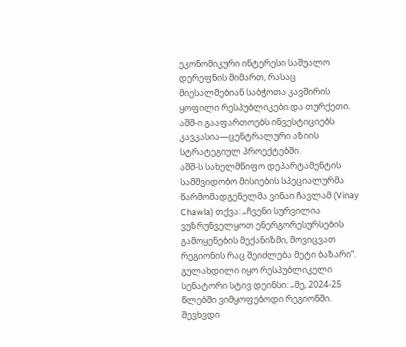ეკონომიკური ინტერესი საშუალო დერეფნის მიმართ, რასაც მიესალმებიან საბჭოთა კავშირის ყოფილი რესპუბლიკები და თურქეთი. აშშ-ი გააფართოებს ინვესტიციებს კავკასია—ცენტრალური აზიის სტრატეგიულ პროექტებში.
აშშ-ს სახელმწიფო დეპარტამენტის სამშვიდობო მისიების სპეციალურმა წარმომადგენელმა ვინაი ჩავლამ (Vinay Chawla) თქვა: „ჩვენი სურვილია ვუზრუნველყოთ ენერგორესურსების გამოყენების მექანიზმი, მოვიცვათ რეგიონის რაც შეიძლება მეტი ბაზარი“.
გულახდილი იყო რესპუბლიკელი სენატორი სტივ დეინსი: „მე, 2024-25 წლებში ვიმყოფებოდი რეგიონში. შევხვდი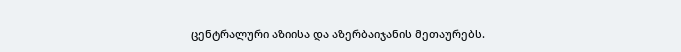ცენტრალური აზიისა და აზერბაიჯანის მეთაურებს.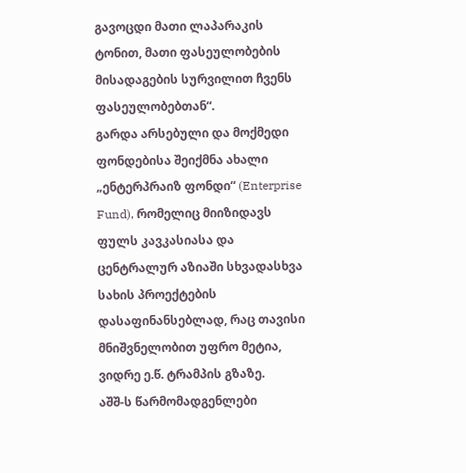გავოცდი მათი ლაპარაკის ტონით, მათი ფასეულობების მისადაგების სურვილით ჩვენს ფასეულობებთან“.
გარდა არსებული და მოქმედი ფონდებისა შეიქმნა ახალი „ენტერპრაიზ ფონდი“ (Enterprise Fund), რომელიც მიიზიდავს ფულს კავკასიასა და ცენტრალურ აზიაში სხვადასხვა სახის პროექტების დასაფინანსებლად, რაც თავისი მნიშვნელობით უფრო მეტია, ვიდრე ე.წ. ტრამპის გზაზე.
აშშ-ს წარმომადგენლები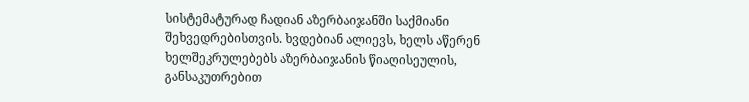სისტემატურად ჩადიან აზერბაიჯანში საქმიანი შეხვედრებისთვის. ხვდებიან ალიევს, ხელს აწერენ ხელშეკრულებებს აზერბაიჯანის წიაღისეულის, განსაკუთრებით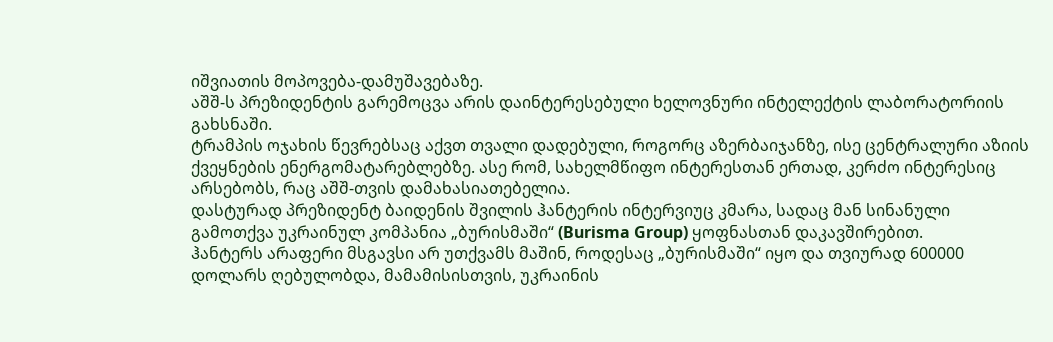იშვიათის მოპოვება-დამუშავებაზე.
აშშ-ს პრეზიდენტის გარემოცვა არის დაინტერესებული ხელოვნური ინტელექტის ლაბორატორიის გახსნაში.
ტრამპის ოჯახის წევრებსაც აქვთ თვალი დადებული, როგორც აზერბაიჯანზე, ისე ცენტრალური აზიის ქვეყნების ენერგომატარებლებზე. ასე რომ, სახელმწიფო ინტერესთან ერთად, კერძო ინტერესიც არსებობს, რაც აშშ-თვის დამახასიათებელია.
დასტურად პრეზიდენტ ბაიდენის შვილის ჰანტერის ინტერვიუც კმარა, სადაც მან სინანული გამოთქვა უკრაინულ კომპანია „ბურისმაში“ (Burisma Group) ყოფნასთან დაკავშირებით.
ჰანტერს არაფერი მსგავსი არ უთქვამს მაშინ, როდესაც „ბურისმაში“ იყო და თვიურად 600000 დოლარს ღებულობდა, მამამისისთვის, უკრაინის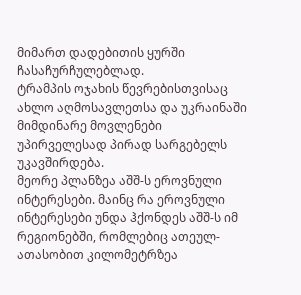მიმართ დადებითის ყურში ჩასაჩურჩულებლად.
ტრამპის ოჯახის წევრებისთვისაც ახლო აღმოსავლეთსა და უკრაინაში მიმდინარე მოვლენები უპირველესად პირად სარგებელს უკავშირდება.
მეორე პლანზეა აშშ-ს ეროვნული ინტერესები. მაინც რა ეროვნული ინტერესები უნდა ჰქონდეს აშშ-ს იმ რეგიონებში, რომლებიც ათეულ-ათასობით კილომეტრზეა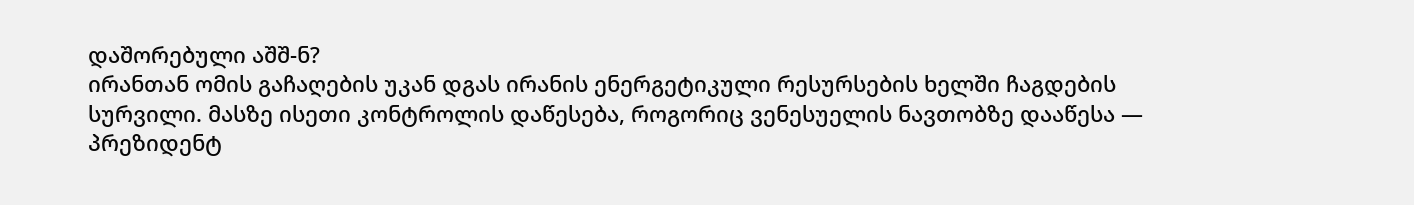დაშორებული აშშ-ნ?
ირანთან ომის გაჩაღების უკან დგას ირანის ენერგეტიკული რესურსების ხელში ჩაგდების სურვილი. მასზე ისეთი კონტროლის დაწესება, როგორიც ვენესუელის ნავთობზე დააწესა — პრეზიდენტ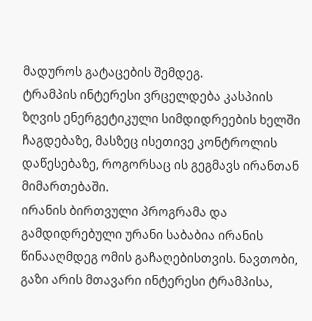მადუროს გატაცების შემდეგ.
ტრამპის ინტერესი ვრცელდება კასპიის ზღვის ენერგეტიკული სიმდიდრეების ხელში ჩაგდებაზე, მასზეც ისეთივე კონტროლის დაწესებაზე, როგორსაც ის გეგმავს ირანთან მიმართებაში.
ირანის ბირთვული პროგრამა და გამდიდრებული ურანი საბაბია ირანის წინააღმდეგ ომის გაჩაღებისთვის. ნავთობი, გაზი არის მთავარი ინტერესი ტრამპისა,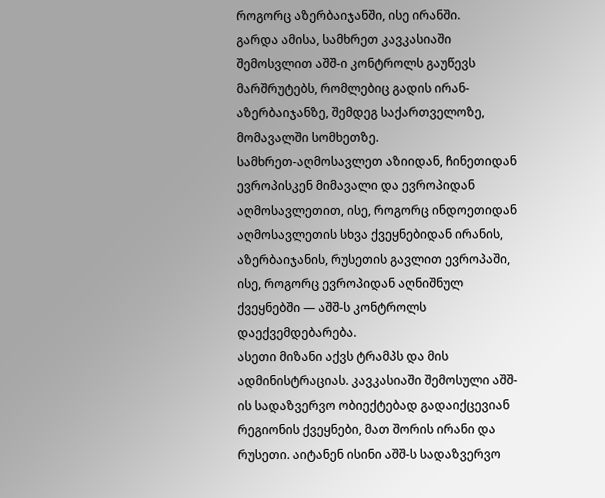როგორც აზერბაიჯანში, ისე ირანში.
გარდა ამისა, სამხრეთ კავკასიაში შემოსვლით აშშ-ი კონტროლს გაუწევს მარშრუტებს, რომლებიც გადის ირან-აზერბაიჯანზე, შემდეგ საქართველოზე, მომავალში სომხეთზე.
სამხრეთ-აღმოსავლეთ აზიიდან, ჩინეთიდან ევროპისკენ მიმავალი და ევროპიდან აღმოსავლეთით, ისე, როგორც ინდოეთიდან აღმოსავლეთის სხვა ქვეყნებიდან ირანის, აზერბაიჯანის, რუსეთის გავლით ევროპაში, ისე, როგორც ევროპიდან აღნიშნულ ქვეყნებში — აშშ-ს კონტროლს დაექვემდებარება.
ასეთი მიზანი აქვს ტრამპს და მის ადმინისტრაციას. კავკასიაში შემოსული აშშ-ის სადაზვერვო ობიექტებად გადაიქცევიან რეგიონის ქვეყნები, მათ შორის ირანი და რუსეთი. აიტანენ ისინი აშშ-ს სადაზვერვო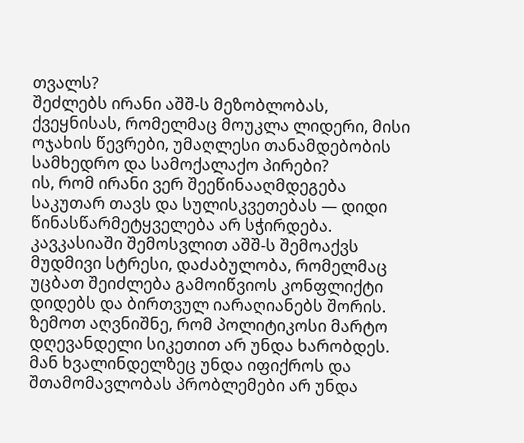თვალს?
შეძლებს ირანი აშშ-ს მეზობლობას, ქვეყნისას, რომელმაც მოუკლა ლიდერი, მისი ოჯახის წევრები, უმაღლესი თანამდებობის სამხედრო და სამოქალაქო პირები?
ის, რომ ირანი ვერ შეეწინააღმდეგება საკუთარ თავს და სულისკვეთებას — დიდი წინასწარმეტყველება არ სჭირდება.
კავკასიაში შემოსვლით აშშ-ს შემოაქვს მუდმივი სტრესი, დაძაბულობა, რომელმაც უცბათ შეიძლება გამოიწვიოს კონფლიქტი დიდებს და ბირთვულ იარაღიანებს შორის.
ზემოთ აღვნიშნე, რომ პოლიტიკოსი მარტო დღევანდელი სიკეთით არ უნდა ხარობდეს. მან ხვალინდელზეც უნდა იფიქროს და შთამომავლობას პრობლემები არ უნდა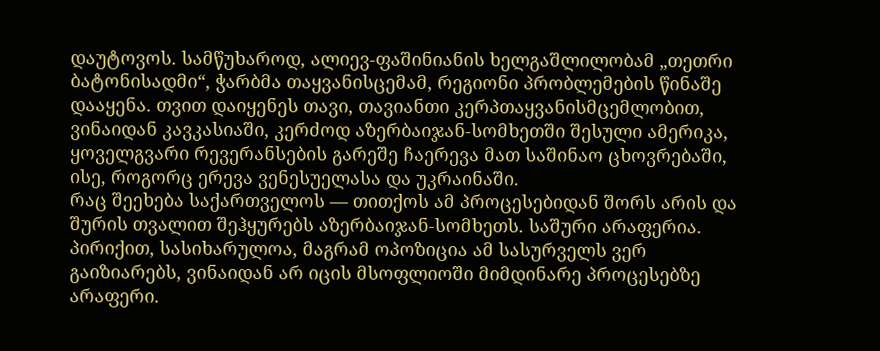დაუტოვოს. სამწუხაროდ, ალიევ-ფაშინიანის ხელგაშლილობამ „თეთრი ბატონისადმი“, ჭარბმა თაყვანისცემამ, რეგიონი პრობლემების წინაშე დააყენა. თვით დაიყენეს თავი, თავიანთი კერპთაყვანისმცემლობით, ვინაიდან კავკასიაში, კერძოდ აზერბაიჯან-სომხეთში შესული ამერიკა, ყოველგვარი რევერანსების გარეშე ჩაერევა მათ საშინაო ცხოვრებაში, ისე, როგორც ერევა ვენესუელასა და უკრაინაში.
რაც შეეხება საქართველოს — თითქოს ამ პროცესებიდან შორს არის და შურის თვალით შეჰყურებს აზერბაიჯან-სომხეთს. საშური არაფერია. პირიქით, სასიხარულოა, მაგრამ ოპოზიცია ამ სასურველს ვერ გაიზიარებს, ვინაიდან არ იცის მსოფლიოში მიმდინარე პროცესებზე არაფერი.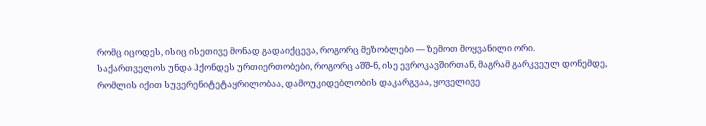რომც იცოდეს, ისიც ისეთივე მონად გადაიქცევა, როგორც მეზობლები — ზემოთ მოყვანილი ორი.
საქართველოს უნდა ჰქონდეს ურთიერთობები, როგორც აშშ-ნ, ისე ევროკავშირთან, მაგრამ გარკვეულ დონემდე, რომლის იქით სუვერენიტეტაყრილობაა, დამოუკიდებლობის დაკარგვაა, ყოველივე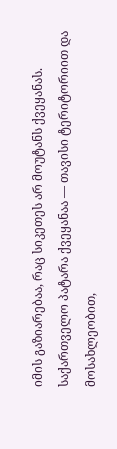იმის გაზიარებაა, რაც სიკეთეს არ მოუტანს ქვეყანას.
საქართველო პატარა ქვეყანაა — თავისი ტერიტორიით და მოსახლეობით,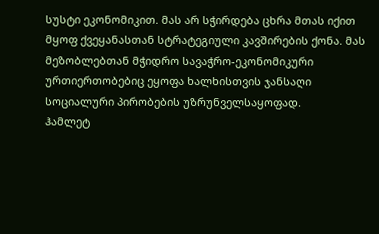სუსტი ეკონომიკით. მას არ სჭირდება ცხრა მთას იქით მყოფ ქვეყანასთან სტრატეგიული კავშირების ქონა. მას მეზობლებთან მჭიდრო სავაჭრო-ეკონომიკური ურთიერთობებიც ეყოფა ხალხისთვის ჯანსაღი სოციალური პირობების უზრუნველსაყოფად.
ჰამლეტ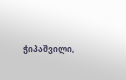ჭიპაშვილი,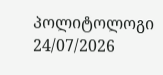პოლიტოლოგი
24/07/2026